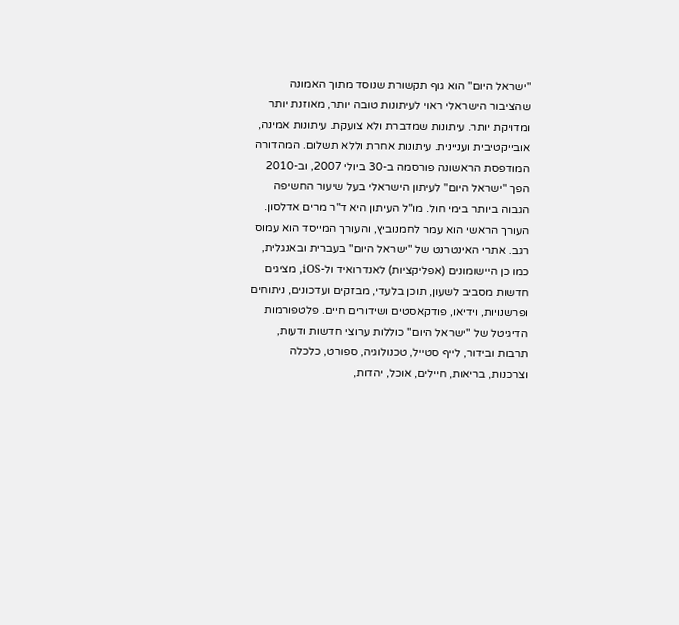"ישראל היום" הוא גוף תקשורת שנוסד מתוך האמונה שהציבור הישראלי ראוי לעיתונות טובה יותר, מאוזנת יותר ומדויקת יותר. עיתונות שמדברת ולא צועקת. עיתונות אמינה, אובייקטיבית ועניינית. עיתונות אחרת וללא תשלום. המהדורה המודפסת הראשונה פורסמה ב-30 ביולי 2007, וב-2010 הפך "ישראל היום" לעיתון הישראלי בעל שיעור החשיפה הגבוה ביותר בימי חול. מו"ל העיתון היא ד"ר מרים אדלסון. העורך הראשי הוא עמר לחמנוביץ, והעורך המייסד הוא עמוס רגב. אתרי האינטרנט של "ישראל היום" בעברית ובאנגלית, כמו כן היישומונים (אפליקציות) לאנדרואיד ול-iOS, מציגים חדשות מסביב לשעון, תוכן בלעדי, מבזקים ועדכונים, ניתוחים ופרשנויות, וידיאו, פודקאסטים ושידורים חיים. פלטפורמות הדיגיטל של "ישראל היום" כוללות ערוצי חדשות ודעות, תרבות ובידור, לייף סטייל, טכנולוגיה, ספורט, כלכלה וצרכנות, בריאות, חיילים, אוכל, יהדות,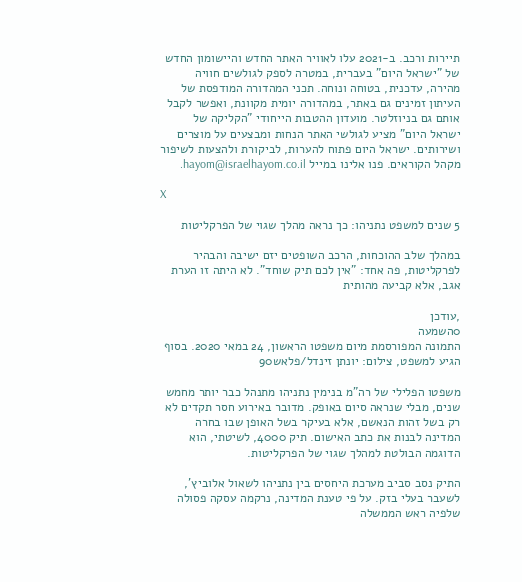תיירות ורכב. ב-2021 עלו לאוויר האתר החדש והיישומון החדש של "ישראל היום" בעברית, במטרה לספק לגולשים חוויה מהירה, עדכנית, בטוחה ונוחה. תכני המהדורה המודפסת של העיתון זמינים גם באתר, במהדורה יומית מקוונת, ואפשר לקבל אותם גם בניוזלטר. מועדון ההטבות הייחודי "הקליקה של ישראל היום" מציע לגולשי האתר הנחות ומבצעים על מוצרים ושירותים. ישראל היום פתוח להערות, לביקורת ולהצעות לשיפור מקהל הקוראים. פנו אלינו במייל hayom@israelhayom.co.il.

X

5 שנים למשפט נתניהו: כך נראה מהלך שגוי של הפרקליטות

במהלך שלב ההוכחות, הרכב השופטים יזם ישיבה והבהיר לפרקליטות, פה אחד: "אין לכם תיק שוחד". לא היתה זו הערת אגב, אלא קביעה מהותית

,עודכן
0השמעה
התמונה המפורסמת מיום משפטו הראשון, 24 במאי 2020. בסוף הגיע למשפט, צילום: יונתן זינדל/פלאש90

משפטו הפלילי של רה"מ בנימין נתניהו מתנהל כבר יותר מחמש שנים, מבלי שנראה סיום באופק. מדובר באירוע חסר תקדים לא רק בשל זהות הנאשם, אלא בעיקר בשל האופן שבו בחרה המדינה לבנות את כתב האישום. תיק 4000, לשיטתי, הוא הדוגמה הבולטת למהלך שגוי של הפרקליטות.

התיק נסב סביב מערכת היחסים בין נתניהו לשאול אלוביץ', לשעבר בעלי בזק. על פי טענת המדינה, נרקמה עסקה פסולה שלפיה ראש הממשלה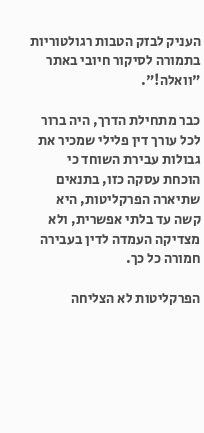העניק לבזק הטבות רגולטוריות בתמורה לסיקור חיובי באתר "וואלה!".

כבר מתחילת הדרך, היה ברור לכל עורך דין פלילי שמכיר את גבולות עבירת השוחד כי הוכחת עסקה כזו, בתנאים שתיארה הפרקליטות, היא קשה עד בלתי אפשרית, ולא מצדיקה העמדה לדין בעבירה חמורה כל כך.

הפרקליטות לא הצליחה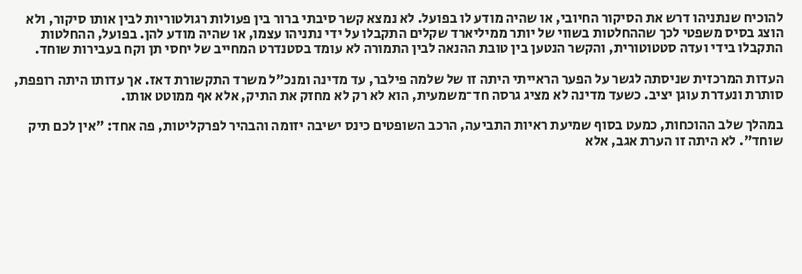להוכיח שנתניהו דרש את הסיקור החיובי, או שהיה מודע לו בפועל. לא נמצא קשר סיבתי ברור בין פעולות רגולטוריות לבין אותו סיקור, ולא הוצג בסיס משפטי לכך שההחלטות בשווי של יותר ממיליארד שקלים התקבלו על ידי נתניהו עצמו, או שהיה מודע להן. בפועל, ההחלטות התקבלו בידי ועדה סטטוטורית, והקשר הנטען בין טובת ההנאה לבין התמורה לא עומד בסטנדרט המחייב של יחסי תן וקח בעבירות שוחד.

העדות המרכזית שניסתה לגשר על הפער הראייתי היתה זו של שלמה פילבר, עד מדינה ומנכ"ל משרד התקשורת דאז. אך עדותו היתה רופפת, סותרת ונעדרת עוגן יציב. כשעד מדינה לא מציג גרסה חד־משמעית, הוא לא רק לא מחזק את התיק, אלא אף ממוטט אותו.

במהלך שלב ההוכחות, כמעט בסוף שמיעת ראיות התביעה, הרכב השופטים כינס ישיבה יזומה והבהיר לפרקליטות, פה אחד: "אין לכם תיק שוחד". לא היתה זו הערת אגב, אלא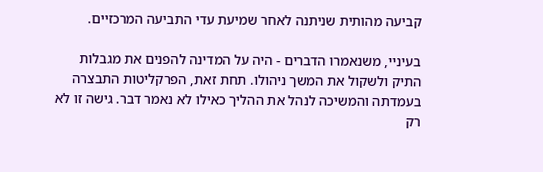קביעה מהותית שניתנה לאחר שמיעת עדי התביעה המרכזיים.

בעיניי, משנאמרו הדברים - היה על המדינה להפנים את מגבלות התיק ולשקול את המשך ניהולו. תחת זאת, הפרקליטות התבצרה בעמדתה והמשיכה לנהל את ההליך כאילו לא נאמר דבר. גישה זו לא רק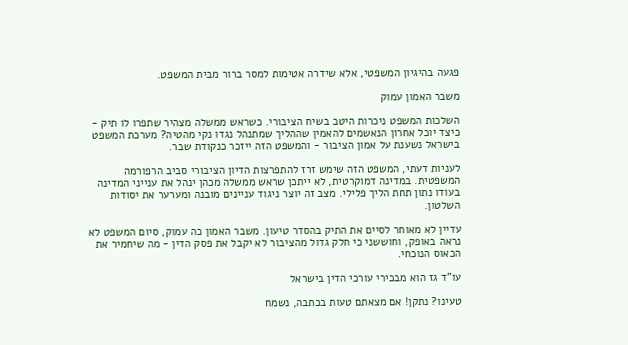פגעה בהיגיון המשפטי, אלא שידרה אטימות למסר ברור מבית המשפט.

משבר האמון עמוק

השלכות המשפט ניכרות היטב בשיח הציבורי. כשראש ממשלה מצהיר שתפרו לו תיק - כיצד יוכל אחרון הנאשמים להאמין שההליך שמתנהל נגדו נקי מהטיה? מערכת המשפט בישראל נשענת על אמון הציבור - והמשפט הזה ייזכר כנקודת שבר.

לעניות דעתי, המשפט הזה שימש זרז להתפרצות הדיון הציבורי סביב הרפורמה המשפטית. במדינה דמוקרטית, לא ייתכן שראש ממשלה מכהן ינהל את ענייני המדינה בעודו נתון תחת הליך פלילי. מצב זה יוצר ניגוד עניינים מובנה ומערער את יסודות השלטון.

עדיין לא מאוחר לסיים את התיק בהסדר טיעון. משבר האמון כה עמוק, סיום המשפט לא נראה באופק, וחוששני כי חלק גדול מהציבור לא יקבל את פסק הדין - מה שיחמיר את הכאוס הנוכחי.

עו"ד גז הוא מבכירי עורכי הדין בישראל

טעינו? נתקן! אם מצאתם טעות בכתבה, נשמח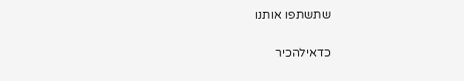שתשתפו אותנו

כדאילהכיר